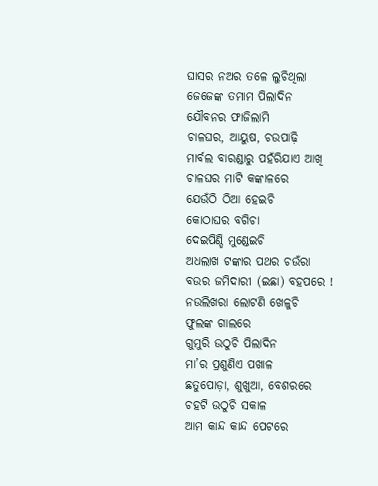ଘାସର ନଅର ତଳେ ଲୁଚିଥିଲା
ଜେଜେଙ୍କ ତମାମ ପିଲାଦିନ
ଯୌବନର ଫାଜିଲାମି
ଚାଳଘର, ଆୟୁଷ, ଚଉପାଢ଼ି
ମାର୍ବଲ ବାରଣ୍ଡାରୁ ପହଁରିଯାଏ ଆଖି
ଚାଳଘର ମାଟି କଙ୍କାଳରେ
ଯେଉଁଠି ଠିଆ ହେଇଚି
କୋଠାଘର ବଗିଚା
ଦେଇପିଣ୍ଡି ମୁଣ୍ଡେଇଚି
ଅଧଲାଖ ଟଙ୍କାର ପଥର ଚଉଁରା
ବଉର ଜମିଦାରୀ (ଇଛା) ବହପରେ !
ନଉଲିଖରା ଲୋଟଣି ଖେଳୁଚି
ଫୁଲଙ୍କ ଗାଲରେ
ଗୁମୁରି ଉଠୁଚି ପିଲାଦିନ
ମା’ର ପ୍ରଶୁଣିଏ ପଖାଳ
ଛତୁପୋଡ଼ା, ଶୁଖୁଆ, ବେଶରରେ
ଚହଟି ଉଠୁଚି ସକାଳ
ଆମ କାନ୍ଦ କାନ୍ଦ ପେଟରେ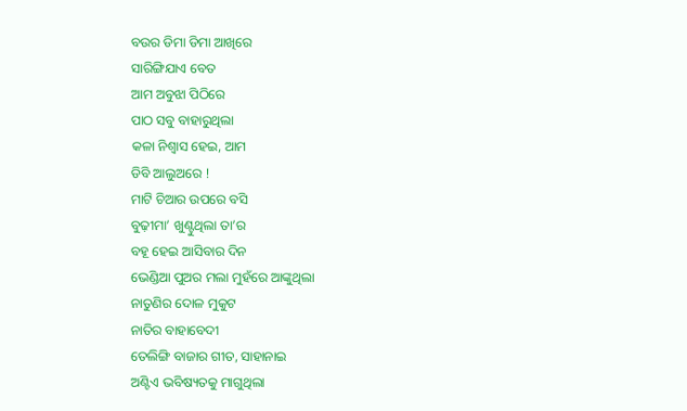ବଉର ଡିମା ଡିମା ଆଖିରେ
ସାରିଙ୍ଗିଯାଏ ବେତ
ଆମ ଅବୁଝା ପିଠିରେ
ପାଠ ସବୁ ବାହାରୁଥିଲା
କଳା ନିଶ୍ୱାସ ହେଇ, ଆମ
ଡିବି ଆଲୁଅରେ !
ମାଟି ଚିଆର ଉପରେ ବସି
ବୁଢ଼ୀମା’ ଖୁଣ୍ଟୁଥିଲା ତା’ର
ବହୂ ହେଇ ଆସିବାର ଦିନ
ଭେଣ୍ଡିଆ ପୁଅର ମଲା ମୁହଁରେ ଆଙ୍କୁଥିଲା
ନାତୁଣିର ଦୋଳ ମୁକୁଟ
ନାତିର ବାହାବେଦୀ
ତେଲିଙ୍ଗି ବାଜାର ଗୀତ, ସାହାନାଇ
ଅଣ୍ଟିଏ ଭବିଷ୍ୟତକୁ ମାଗୁଥିଲା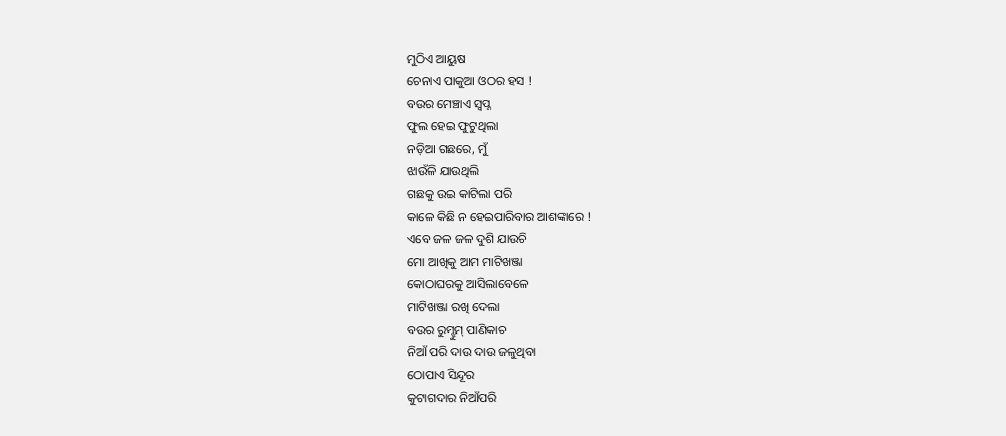ମୁଠିଏ ଆୟୁଷ
ଚେନାଏ ପାକୁଆ ଓଠର ହସ !
ବଉର ମେଞ୍ଚାଏ ସ୍ୱପ୍ନ
ଫୁଲ ହେଇ ଫୁଟୁଥିଲା
ନଡ଼ିଆ ଗଛରେ, ମୁଁ
ଝାଉଁଳି ଯାଉଥିଲି
ଗଛକୁ ଉଇ କାଟିଲା ପରି
କାଳେ କିଛି ନ ହେଇପାରିବାର ଆଶଙ୍କାରେ !
ଏବେ ଜଳ ଜଳ ଦୁଶି ଯାଉଚି
ମୋ ଆଖିକୁ ଆମ ମାଟିଖଞ୍ଜା
କୋଠାଘରକୁ ଆସିଲାବେଳେ
ମାଟିଖଞ୍ଜା ରଖି ଦେଲା
ବଉର ରୁମ୍ଝୁମ୍ ପାଣିକାଚ
ନିଆଁ ପରି ଦାଉ ଦାଉ ଜଳୁଥିବା
ଠୋପାଏ ସିନ୍ଦୂର
କୁଟାଗଦାର ନିଆଁପରି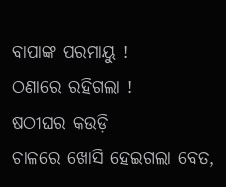ବାପାଙ୍କ ପରମାୟୁ !
ଠଣାରେ ରହିଗଲା !
ଷଠୀଘର କଉଡ଼ି
ଚାଳରେ ଖୋସି ହେଇଗଲା ବେତ,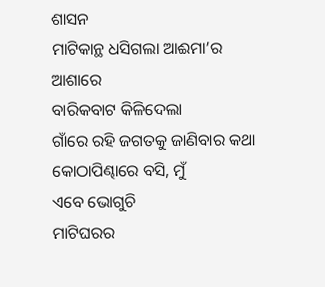ଶାସନ
ମାଟିକାନ୍ଥ ଧସିଗଲା ଆଈମା’ର ଆଶାରେ
ବାରିକବାଟ କିଳିଦେଲା
ଗାଁରେ ରହି ଜଗତକୁ ଜାଣିବାର କଥା
କୋଠାପିଣ୍ଢାରେ ବସି, ମୁଁ
ଏବେ ଭୋଗୁଚି
ମାଟିଘରର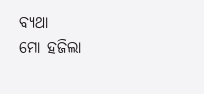ବ୍ୟଥା
ମୋ ହଜିଲା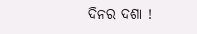ଦିନର ଦଶା !